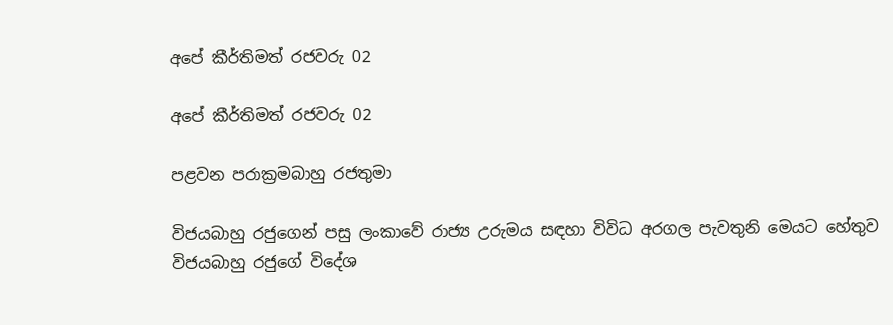අපේ කීර්තිමත් රජවරු 02

අපේ කීර්තිමත් රජවරු 02

පළවන පරාක්‍රමබාහු රජතුමා

විජයබාහු රජුගෙන් පසු ලංකාවේ රාජ්‍ය උරුමය සඳහා විවිධ අරගල පැවතුනි මෙයට හේතුව විජයබාහු රජුගේ විදේශ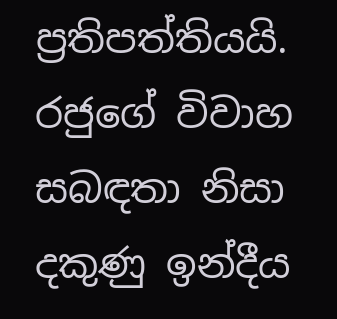ප්‍රතිපත්තියයි. රජුගේ විවාහ සබඳතා නිසා දකුණු ඉන්දීය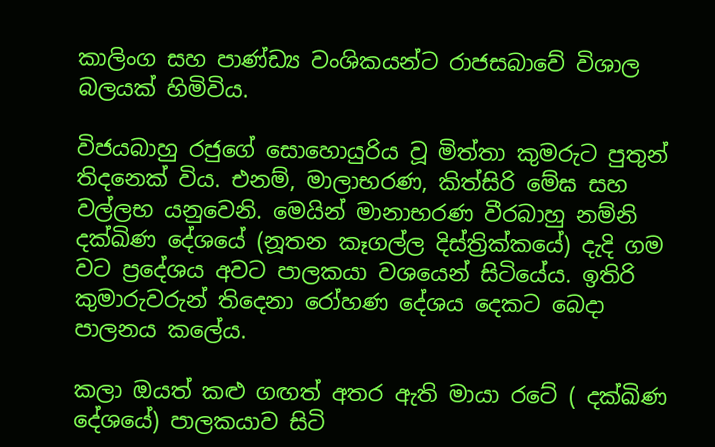කාලිංග සහ පාණ්ඩ්‍ය වංශිකයන්ට රාජසබාවේ විශාල බලයක් හිමිවිය.

විජයබාහු රජුගේ සොහොයුරිය වූ මිත්තා කුමරුට පුතුන් තිදනෙක් විය. එනම්, මාලාභරණ, කිත්සිරි මේඝ සහ වල්ලභ යනුවෙනි. මෙයින් මානාභරණ වීරබාහු නම්නි දක්ඛිණ දේශයේ (නූතන කෑගල්ල දිස්ත්‍රික්කයේ) දැදි ගම වට ප්‍රදේශය අවට පාලකයා වශයෙන් සිටියේය. ඉතිරි කුමාරුවරුන් තිදෙනා රෝහණ දේශය දෙකට බෙදා පාලනය කලේය.

කලා ඔයත් කළු ගඟත් අතර ඇති මායා රටේ ( දක්ඛිණ දේශයේ) පාලකයාව සිටි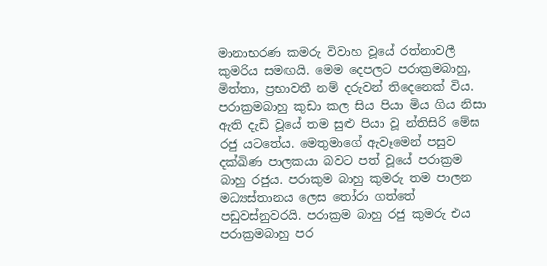මානාභරණ කමරු විවාහ වූයේ රත්නාවලී කුමරිය සමඟයි. මෙම දෙපලට පරාක්‍රමබාහු, මිත්තා, ප්‍රභාවතී නම් දරුවන් තිදෙනෙක් විය. පරාක්‍රමබාහු කුඩා කල සිය පියා මිය ගිය නිසා ඇති දැඩි වූයේ තම සුළු පියා වූ න්තිසිරි මේඝ රජු යටතේය. මෙතුමාගේ ඇවෑමෙන් පසුව දක්ඛිණ පාලකයා බවට පත් වූයේ පරාක්‍රම බාහු රජුය. පරාකුම බාහු කුමරු තම පාලන මධ්‍යස්තානය ලෙස තෝරා ගත්තේ පඩුවස්නුවරයි. පරාක්‍රම බාහු රජු කුමරු එය පරාක්‍රමබාහු පර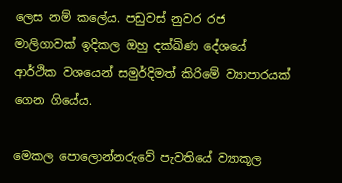ලෙස නම් කලේය. පඩුවස් නුවර රජ මාලිගාවක් ඉදිකල ඔහු දක්ඛිණ දේශයේ ආර්ථික වශයෙන් සමුර්දිමත් කිරිමේ ව්‍යාපාරයක් ගෙන ගියේය.

මෙකල පොලොන්නරුවේ පැවතියේ ව්‍යාකූල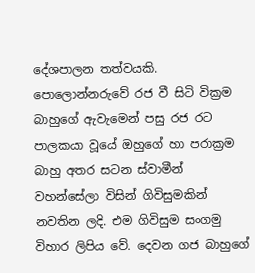දේශපාලන තත්වයකි. පොලොන්නරුවේ රජ වී සිටි වික්‍රම බාහුගේ ඇවැමෙන් පසු රජ රට පාලකයා වූයේ ඔහුගේ හා පරාක්‍රම බාහු අතර සටන ස්වාමීන් වහන්සේලා විසින් ගිවිසුමකින් නවතින ලදි. එම ගිවිසුම සංගමු විහාර ලිපිය වේ. දෙවන ගජ බාහුගේ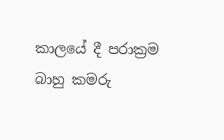කාලයේ දී පරාක්‍රම බාහු කමරු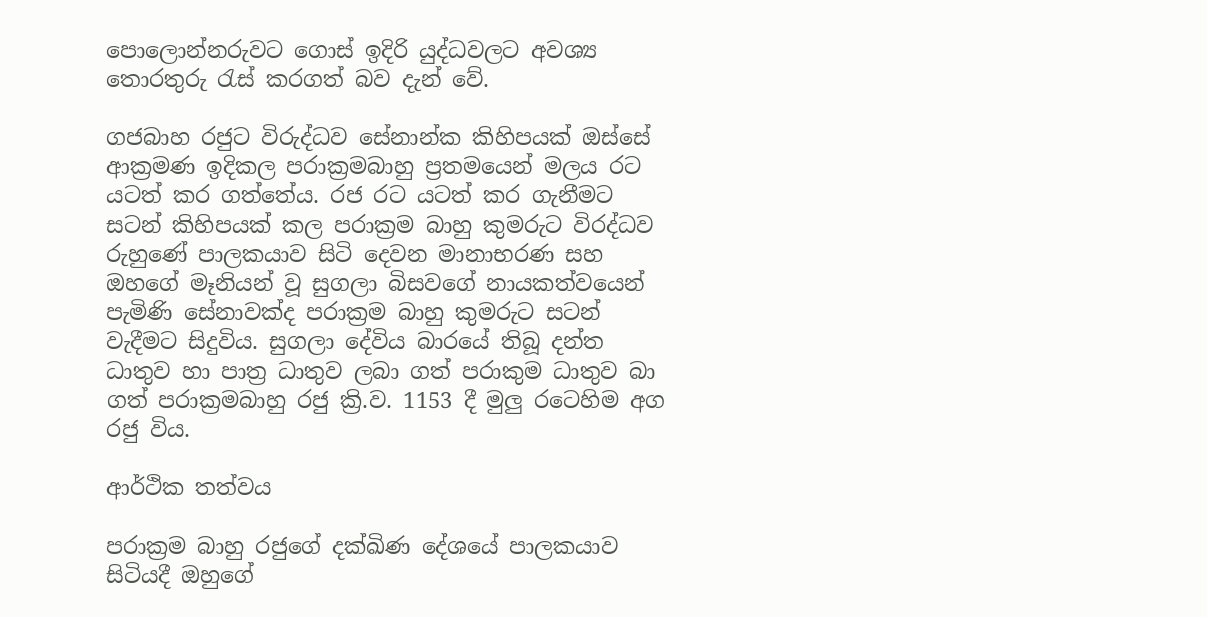පොලොන්නරුවට ගොස් ඉදිරි යුද්ධවලට අවශ්‍ය තොරතුරු රැස් කරගත් බව දැන් වේ.

ගජබාහ රජුට විරුද්ධව සේනාන්ක කිහිපයක් ඔස්සේ ආක්‍රමණ ඉදිකල පරාක්‍රමබාහු ප්‍රතමයෙන් මලය රට යටත් කර ගත්තේය. රජ රට යටත් කර ගැනීමට සටන් කිහිපයක් කල පරාක්‍රම බාහු කුමරුට විරද්ධව රුහුණේ පාලකයාව සිටි දෙවන මානාභරණ සහ ඔහගේ මෑනියන් වූ සුගලා බිසවගේ නායකත්වයෙන් පැමිණි සේනාවක්ද පරාක්‍රම බාහු කුමරුට සටන් වැදීමට සිදුවිය. සුගලා දේවිය බාරයේ තිබූ දන්ත ධාතුව හා පාත්‍ර ධාතුව ලබා ගත් පරාකුම ධාතුව බා ගත් පරාක්‍රමබාහු රජු ක්‍රි.ව. 1153 දී මුලු රටෙහිම අග රජු විය.

ආර්ථික තත්වය

පරාක්‍රම බාහු රජුගේ දක්ඛිණ දේශයේ පාලකයාව සිටියදී ඔහුගේ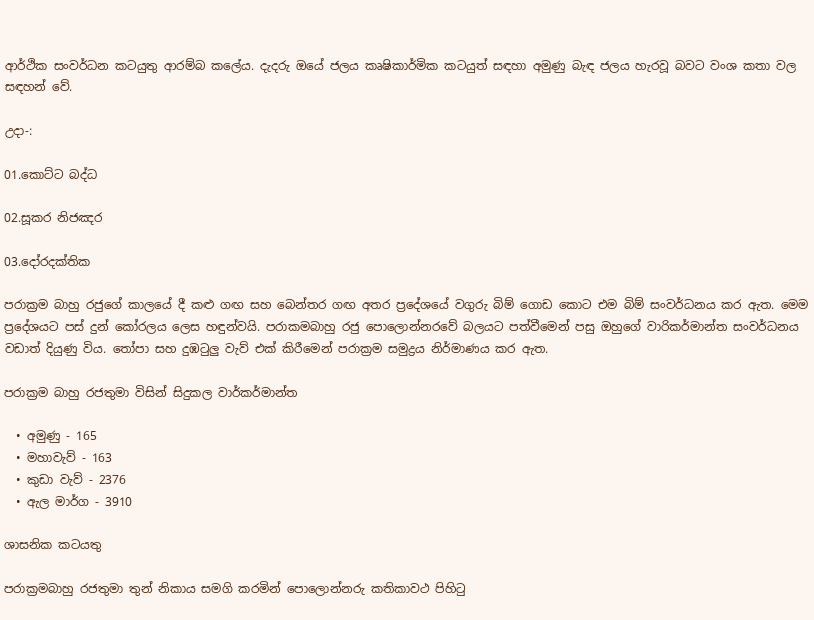ආර්ථික සංවර්ධන කටයුතු ආරම්බ කලේය. දැදරු ඔයේ ජලය කෘෂිකාර්මික කටයුත් සඳහා අමුණු බැඳ ජලය හැරවූ බවට වංශ කතා වල සඳහන් වේ.

උදා-:

01.කොට්ට බද්ධ

02.සූකර නිජඤර

03.දෝරදක්තික

පරාක්‍රම බාහු රජුගේ කාලයේ දී කළු ගඟ සහ බෙන්තර ගඟ අතර ප්‍රදේශයේ වගුරු බිම් ගොඩ කොට එම බිම් සංවර්ධනය කර ඇත. මෙම ප්‍රදේශයට පස් දුන් කෝරලය ලෙස හඳුන්වයි. පරාකමබාහු රජු පොලොන්නරවේ බලයට පත්වීමෙන් පසු ඔහුගේ වාරිකර්මාන්ත සංවර්ධනය වඩාත් දියුණු විය. තෝපා සහ දුඹටුලු වැව් එක් කිරීමෙන් පරාක්‍රම සමුද්‍රය නිර්මාණය කර ඇත.

පරාක්‍රම බාහු රජතුමා විසින් සිදුකල වාර්කර්මාන්ත

  • අමුණු - 165
  • මහාවැව් - 163
  • කුඩා වැව් - 2376
  • ඇල මාර්ග - 3910

ශාසනික කටයතු

පරාක්‍රමබාහු රජතුමා තුන් නිකාය සමගි කරමින් පොලොන්නරු කතිකාවථ පිහිටු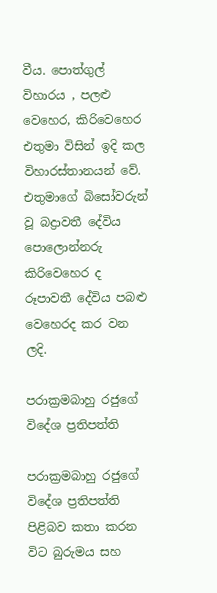වීය. පොත්ගුල් විහාරය , පලළු වෙහෙර, කිරිවෙහෙර එතුමා විසින් ඉදි කල විහාරස්තානයන් වේ. එතුමාගේ බිසෝවරුන් වූ බද්‍රාවතී දේවිය පොලොන්නරු කිරිවෙහෙර ද රූපාවතී දේවිය පබළු වෙහෙරද කර වන ලදි.

පරාක්‍රමබාහු රජුගේ විදේශ ප්‍රතිපත්ති

පරාක්‍රමබාහු රජුගේ විදේශ ප්‍රතිපත්ති පිළිබව කතා කරන විට බුරුමය සහ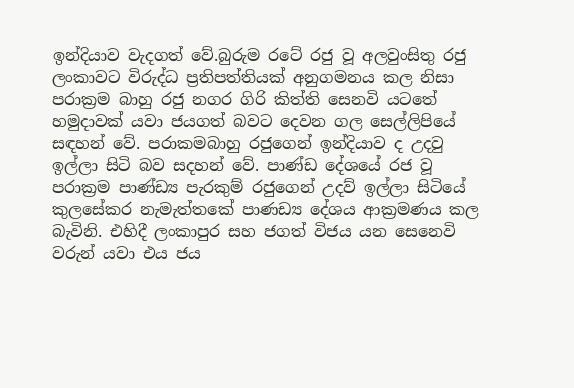ඉන්දියාව වැදගත් වේ.බුරුම රටේ රජු වූ අලවුංසිතු රජු ලංකාවට විරුද්ධ ප්‍රතිපත්තියක් අනුගමනය කල නිසා පරාක්‍රම බාහු රජු නගර ගිරි කිත්ති සෙනවි යටතේ හමුදාවක් යවා ජයගත් බවට දෙවන ගල සෙල්ලිපියේ සඳහන් වේ. පරාකමබාහු රජුගෙන් ඉන්දියාව ද උදවු ඉල්ලා සිටි බව සදහන් වේ. පාණ්ඩ දේශයේ රජ වූ පරාක්‍රම පාණ්ඩ්‍ය පැරකුම් රජුගෙන් උදව් ඉල්ලා සිටියේ කුලසේකර නැමැත්තකේ පාණඩ්‍ය දේශය ආක්‍රමණය කල බැවිනි. එහිදී ලංකාපුර සහ ජගත් විජය යන සෙනෙවි වරුන් යවා එය ජය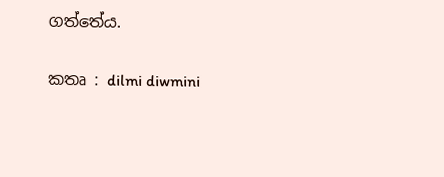ගත්තේය.


කතෘ : dilmi diwmini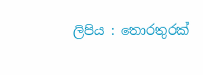ලිපිය : තොරතුරක්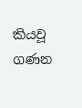කියවූ ගණන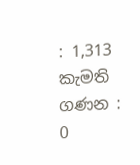: 1,313
කැමති ගණන : 0